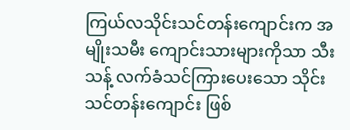ကြယ်လသိုင်းသင်တန်းကျောင်းက အမျိုးသမီး ကျောင်းသားများကိုသာ သီးသန့် လက်ခံသင်ကြားပေးသော သိုင်းသင်တန်းကျောင်း ဖြစ်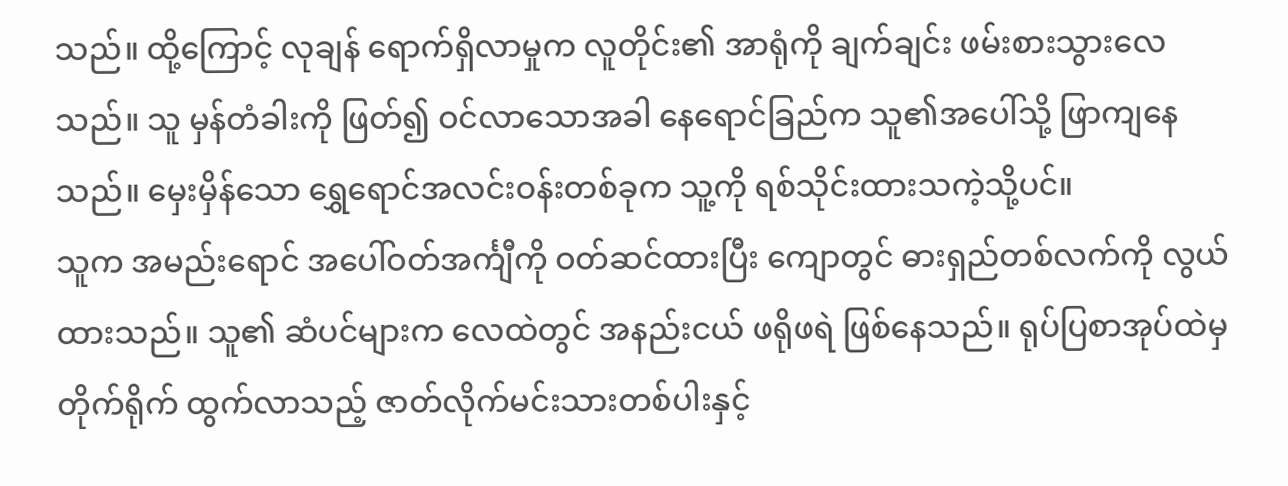သည်။ ထို့ကြောင့် လုချန် ရောက်ရှိလာမှုက လူတိုင်း၏ အာရုံကို ချက်ချင်း ဖမ်းစားသွားလေသည်။ သူ မှန်တံခါးကို ဖြတ်၍ ဝင်လာသောအခါ နေရောင်ခြည်က သူ၏အပေါ်သို့ ဖြာကျနေသည်။ မှေးမှိန်သော ရွှေရောင်အလင်းဝန်းတစ်ခုက သူ့ကို ရစ်သိုင်းထားသကဲ့သို့ပင်။
သူက အမည်းရောင် အပေါ်ဝတ်အင်္ကျီကို ဝတ်ဆင်ထားပြီး ကျောတွင် ဓားရှည်တစ်လက်ကို လွယ်ထားသည်။ သူ၏ ဆံပင်များက လေထဲတွင် အနည်းငယ် ဖရိုဖရဲ ဖြစ်နေသည်။ ရုပ်ပြစာအုပ်ထဲမှ တိုက်ရိုက် ထွက်လာသည့် ဇာတ်လိုက်မင်းသားတစ်ပါးနှင့်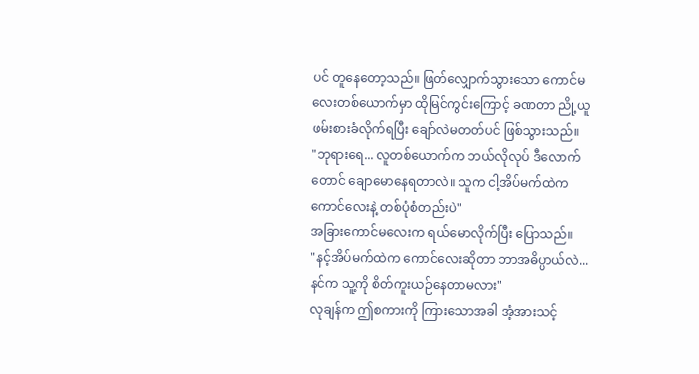ပင် တူနေတော့သည်။ ဖြတ်လျှောက်သွားသော ကောင်မလေးတစ်ယောက်မှာ ထိုမြင်ကွင်းကြောင့် ခဏတာ ညို့ယူဖမ်းစားခံလိုက်ရပြီး ချော်လဲမတတ်ပင် ဖြစ်သွားသည်။
"ဘုရားရေ... လူတစ်ယောက်က ဘယ်လိုလုပ် ဒီလောက်တောင် ချောမောနေရတာလဲ။ သူက ငါ့အိပ်မက်ထဲက ကောင်လေးနဲ့ တစ်ပုံစံတည်းပဲ"
အခြားကောင်မလေးက ရယ်မောလိုက်ပြီး ပြောသည်။
"နင့်အိပ်မက်ထဲက ကောင်လေးဆိုတာ ဘာအဓိပ္ပာယ်လဲ... နင်က သူ့ကို စိတ်ကူးယဉ်နေတာမလား"
လုချန်က ဤစကားကို ကြားသောအခါ အံ့အားသင့်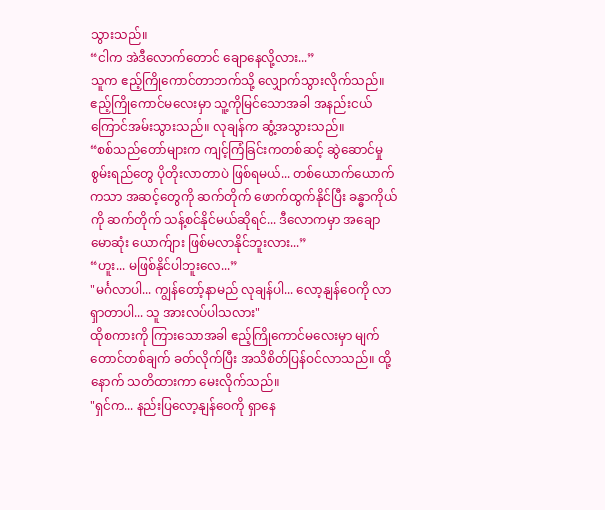သွားသည်။
“ငါက အဲဒီလောက်တောင် ချောနေလို့လား...”
သူက ဧည့်ကြိုကောင်တာဘက်သို့ လျှောက်သွားလိုက်သည်။ ဧည့်ကြိုကောင်မလေးမှာ သူ့ကိုမြင်သောအခါ အနည်းငယ် ကြောင်အမ်းသွားသည်။ လုချန်က ဆွံ့အသွားသည်။
“စစ်သည်တော်များက ကျင့်ကြံခြင်းကတစ်ဆင့် ဆွဲဆောင်မှုစွမ်းရည်တွေ ပိုတိုးလာတာပဲ ဖြစ်ရမယ်... တစ်ယောက်ယောက်ကသာ အဆင့်တွေကို ဆက်တိုက် ဖောက်ထွက်နိုင်ပြီး ခန္ဓာကိုယ်ကို ဆက်တိုက် သန့်စင်နိုင်မယ်ဆိုရင်... ဒီလောကမှာ အချောမောဆုံး ယောက်ျား ဖြစ်မလာနိုင်ဘူးလား...”
“ဟူး... မဖြစ်နိုင်ပါဘူးလေ...”
"မင်္ဂလာပါ... ကျွန်တော့်နာမည် လုချန်ပါ... လော့နျန်ဝေကို လာရှာတာပါ... သူ အားလပ်ပါသလား"
ထိုစကားကို ကြားသောအခါ ဧည့်ကြိုကောင်မလေးမှာ မျက်တောင်တစ်ချက် ခတ်လိုက်ပြီး အသိစိတ်ပြန်ဝင်လာသည်။ ထို့နောက် သတိထားကာ မေးလိုက်သည်။
"ရှင်က... နည်းပြလော့နျန်ဝေကို ရှာနေ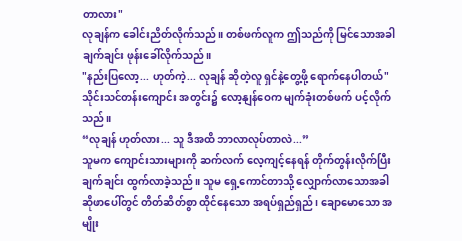တာလား"
လုချန်က ခေါင်းညိတ်လိုက်သည်။ တစ်ဖက်လူက ဤသည်ကို မြင်သောအခါ ချက်ချင်း ဖုန်းခေါ်လိုက်သည်။
"နည်းပြလော့... ဟုတ်ကဲ့... လုချန် ဆိုတဲ့လူ ရှင်နဲ့တွေ့ဖို့ ရောက်နေပါတယ်"
သိုင်းသင်တန်းကျောင်း အတွင်း၌ လော့နျန်ဝေက မျက်ခုံးတစ်ဖက် ပင့်လိုက်သည်။
“လုချန် ဟုတ်လား... သူ ဒီအထိ ဘာလာလုပ်တာလဲ...”
သူမက ကျောင်းသားများကို ဆက်လက် လေ့ကျင့်နေရန် တိုက်တွန်းလိုက်ပြီး ချက်ချင်း ထွက်လာခဲ့သည်။ သူမ ရှေ့ကောင်တာသို့ လျှောက်လာသောအခါ ဆိုဖာပေါ်တွင် တိတ်ဆိတ်စွာ ထိုင်နေသော အရပ်ရှည်ရှည်၊ ချောမောသော အမျိုး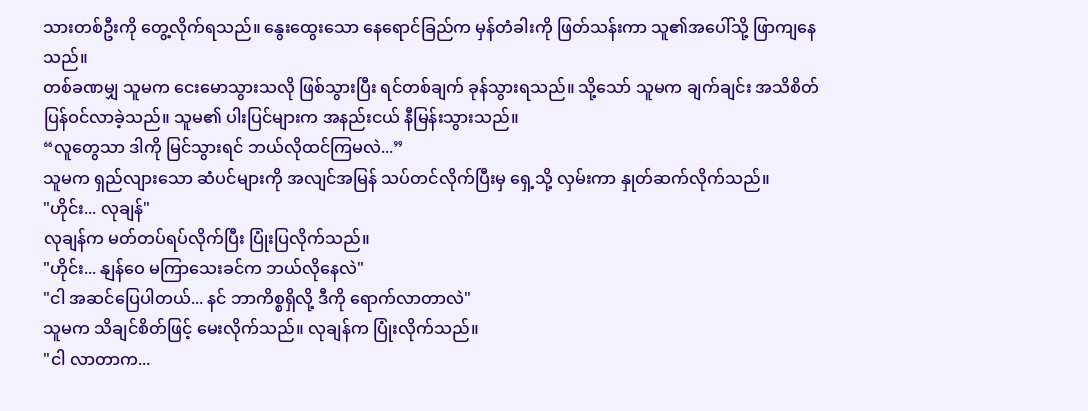သားတစ်ဦးကို တွေ့လိုက်ရသည်။ နွေးထွေးသော နေရောင်ခြည်က မှန်တံခါးကို ဖြတ်သန်းကာ သူ၏အပေါ်သို့ ဖြာကျနေသည်။
တစ်ခဏမျှ သူမက ငေးမောသွားသလို ဖြစ်သွားပြီး ရင်တစ်ချက် ခုန်သွားရသည်။ သို့သော် သူမက ချက်ချင်း အသိစိတ်ပြန်ဝင်လာခဲ့သည်။ သူမ၏ ပါးပြင်များက အနည်းငယ် နီမြန်းသွားသည်။
“လူတွေသာ ဒါကို မြင်သွားရင် ဘယ်လိုထင်ကြမလဲ...”
သူမက ရှည်လျားသော ဆံပင်များကို အလျင်အမြန် သပ်တင်လိုက်ပြီးမှ ရှေ့သို့ လှမ်းကာ နှုတ်ဆက်လိုက်သည်။
"ဟိုင်း... လုချန်"
လုချန်က မတ်တပ်ရပ်လိုက်ပြီး ပြုံးပြလိုက်သည်။
"ဟိုင်း... နျန်ဝေ မကြာသေးခင်က ဘယ်လိုနေလဲ"
"ငါ အဆင်ပြေပါတယ်... နင် ဘာကိစ္စရှိလို့ ဒီကို ရောက်လာတာလဲ"
သူမက သိချင်စိတ်ဖြင့် မေးလိုက်သည်။ လုချန်က ပြုံးလိုက်သည်။
"ငါ လာတာက...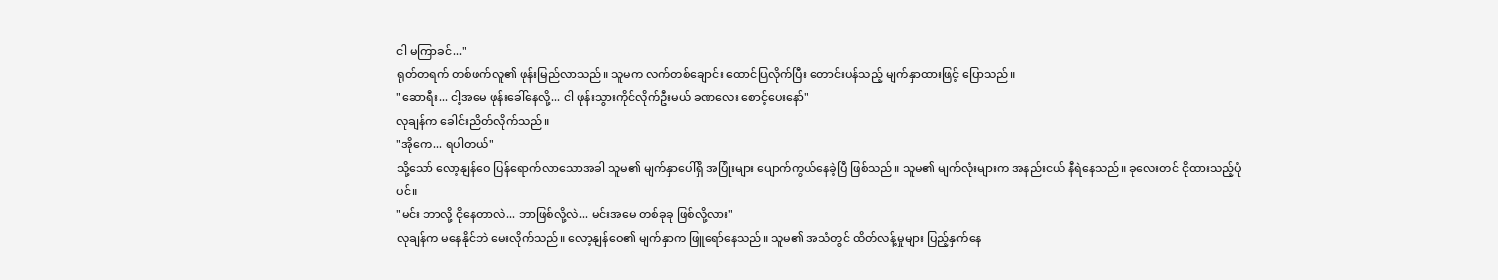ငါ မကြာခင်..."
ရုတ်တရက် တစ်ဖက်လူ၏ ဖုန်းမြည်လာသည်။ သူမက လက်တစ်ချောင်း ထောင်ပြလိုက်ပြီး တောင်းပန်သည့် မျက်နှာထားဖြင့် ပြောသည်။
"ဆောရီး... ငါ့အမေ ဖုန်းခေါ်နေလို့... ငါ ဖုန်းသွားကိုင်လိုက်ဦးမယ် ခဏလေး စောင့်ပေးနော်"
လုချန်က ခေါင်းညိတ်လိုက်သည်။
"အိုကေ... ရပါတယ်"
သို့သော် လော့နျန်ဝေ ပြန်ရောက်လာသောအခါ သူမ၏ မျက်နှာပေါ်ရှိ အပြုံးများ ပျောက်ကွယ်နေခဲ့ပြီ ဖြစ်သည်။ သူမ၏ မျက်လုံးများက အနည်းငယ် နီရဲနေသည်။ ခုလေးတင် ငိုထားသည့်ပုံပင်။
"မင်း ဘာလို့ ငိုနေတာလဲ... ဘာဖြစ်လို့လဲ... မင်းအမေ တစ်ခုခု ဖြစ်လို့လား"
လုချန်က မနေနိုင်ဘဲ မေးလိုက်သည်။ လော့နျန်ဝေ၏ မျက်နှာက ဖြူရော်နေသည်။ သူမ၏ အသံတွင် ထိတ်လန့်မှုများ ပြည့်နှက်နေ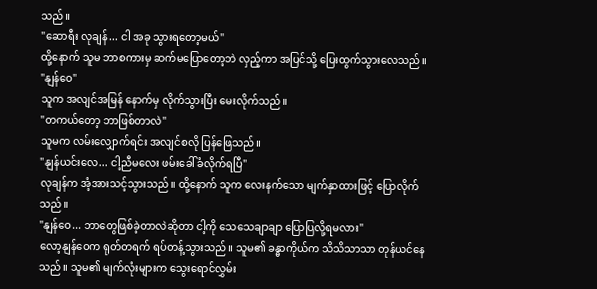သည်။
"ဆောရီး လုချန်... ငါ အခု သွားရတော့မယ်"
ထို့နောက် သူမ ဘာစကားမှ ဆက်မပြောတော့ဘဲ လှည့်ကာ အပြင်သို့ ပြေးထွက်သွားလေသည်။
"နျန်ဝေ"
သူက အလျင်အမြန် နောက်မှ လိုက်သွားပြီး မေးလိုက်သည်။
"တကယ်တော့ ဘာဖြစ်တာလဲ"
သူမက လမ်းလျှောက်ရင်း အလျင်စလို ပြန်ဖြေသည်။
"နျန်ယင်းလေ... ငါ့ညီမလေး ဖမ်းခေါ်ခံလိုက်ရပြီ"
လုချန်က အံ့အားသင့်သွားသည်။ ထို့နောက် သူက လေးနက်သော မျက်နှာထားဖြင့် ပြောလိုက်သည်။
"နျန်ဝေ... ဘာတွေဖြစ်ခဲ့တာလဲဆိုတာ ငါ့ကို သေသေချာချာ ပြောပြလို့ရမလား"
လော့နျန်ဝေက ရုတ်တရက် ရပ်တန့်သွားသည်။ သူမ၏ ခန္ဓာကိုယ်က သိသိသာသာ တုန်ယင်နေသည်။ သူမ၏ မျက်လုံးများက သွေးရောင်လွှမ်း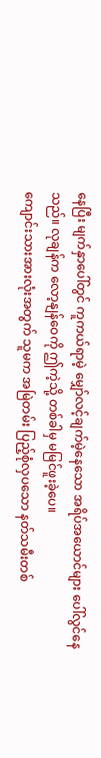နေပြီး မျက်နှာပေါ်တွင် ကူကယ်ရာမဲ့ မျှော်လင့်ချက်မဲ့နေသော အရိပ်အယောင်များ ပေါ်လွင်နေသည်။ လုချန်က လော့နျန်ဝေကို ဤကဲ့သို့ တစ်ခါမှ မမြင်ဖူးခဲ့ပေ။
ကျောင်းသားအားလုံးအတွက် သူမက အမြဲတမ်း ပြည့်စုံလှပသော နတ်သမီးတစ်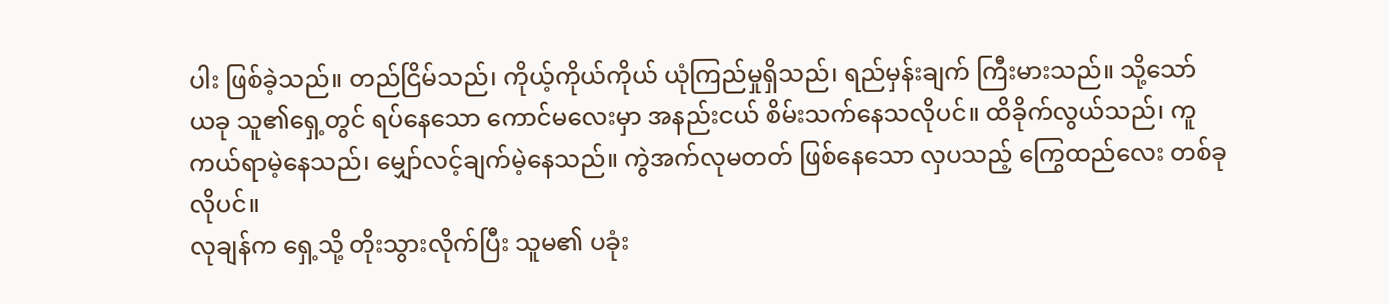ပါး ဖြစ်ခဲ့သည်။ တည်ငြိမ်သည်၊ ကိုယ့်ကိုယ်ကိုယ် ယုံကြည်မှုရှိသည်၊ ရည်မှန်းချက် ကြီးမားသည်။ သို့သော် ယခု သူ၏ရှေ့တွင် ရပ်နေသော ကောင်မလေးမှာ အနည်းငယ် စိမ်းသက်နေသလိုပင်။ ထိခိုက်လွယ်သည်၊ ကူကယ်ရာမဲ့နေသည်၊ မျှော်လင့်ချက်မဲ့နေသည်။ ကွဲအက်လုမတတ် ဖြစ်နေသော လှပသည့် ကြွေထည်လေး တစ်ခုလိုပင်။
လုချန်က ရှေ့သို့ တိုးသွားလိုက်ပြီး သူမ၏ ပခုံး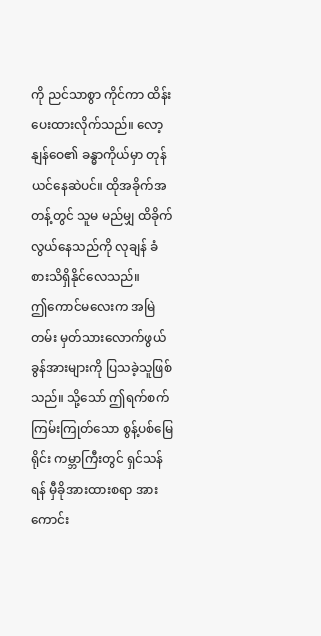ကို ညင်သာစွာ ကိုင်ကာ ထိန်းပေးထားလိုက်သည်။ လော့နျန်ဝေ၏ ခန္ဓာကိုယ်မှာ တုန်ယင်နေဆဲပင်။ ထိုအခိုက်အတန့်တွင် သူမ မည်မျှ ထိခိုက်လွယ်နေသည်ကို လုချန် ခံစားသိရှိနိုင်လေသည်။
ဤကောင်မလေးက အမြဲတမ်း မှတ်သားလောက်ဖွယ် ခွန်အားများကို ပြသခဲ့သူဖြစ်သည်။ သို့သော် ဤရက်စက်ကြမ်းကြုတ်သော စွန့်ပစ်မြေရိုင်း ကမ္ဘာကြီးတွင် ရှင်သန်ရန် မှီခိုအားထားစရာ အားကောင်း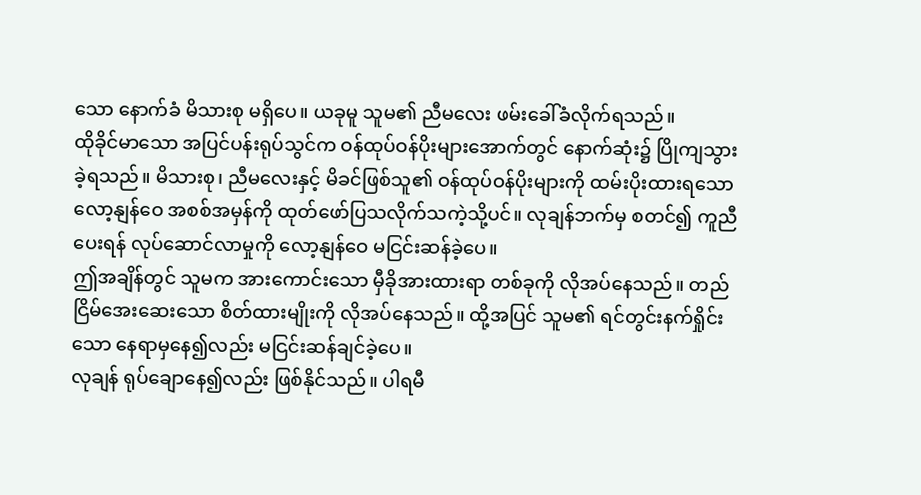သော နောက်ခံ မိသားစု မရှိပေ။ ယခုမူ သူမ၏ ညီမလေး ဖမ်းခေါ်ခံလိုက်ရသည်။
ထိုခိုင်မာသော အပြင်ပန်းရုပ်သွင်က ဝန်ထုပ်ဝန်ပိုးများအောက်တွင် နောက်ဆုံး၌ ပြိုကျသွားခဲ့ရသည်။ မိသားစု၊ ညီမလေးနှင့် မိခင်ဖြစ်သူ၏ ဝန်ထုပ်ဝန်ပိုးများကို ထမ်းပိုးထားရသော လော့နျန်ဝေ အစစ်အမှန်ကို ထုတ်ဖော်ပြသလိုက်သကဲ့သို့ပင်။ လုချန်ဘက်မှ စတင်၍ ကူညီပေးရန် လုပ်ဆောင်လာမှုကို လော့နျန်ဝေ မငြင်းဆန်ခဲ့ပေ။
ဤအချိန်တွင် သူမက အားကောင်းသော မှီခိုအားထားရာ တစ်ခုကို လိုအပ်နေသည်။ တည်ငြိမ်အေးဆေးသော စိတ်ထားမျိုးကို လိုအပ်နေသည်။ ထို့အပြင် သူမ၏ ရင်တွင်းနက်ရှိုင်းသော နေရာမှနေ၍လည်း မငြင်းဆန်ချင်ခဲ့ပေ။
လုချန် ရုပ်ချောနေ၍လည်း ဖြစ်နိုင်သည်။ ပါရမီ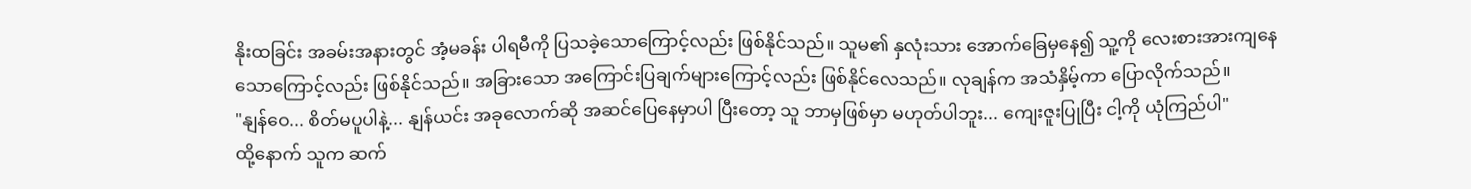နိုးထခြင်း အခမ်းအနားတွင် အံ့မခန်း ပါရမီကို ပြသခဲ့သောကြောင့်လည်း ဖြစ်နိုင်သည်။ သူမ၏ နှလုံးသား အောက်ခြေမှနေ၍ သူ့ကို လေးစားအားကျနေသောကြောင့်လည်း ဖြစ်နိုင်သည်။ အခြားသော အကြောင်းပြချက်များကြောင့်လည်း ဖြစ်နိုင်လေသည်။ လုချန်က အသံနှိမ့်ကာ ပြောလိုက်သည်။
"နျန်ဝေ... စိတ်မပူပါနဲ့... နျန်ယင်း အခုလောက်ဆို အဆင်ပြေနေမှာပါ ပြီးတော့ သူ ဘာမှဖြစ်မှာ မဟုတ်ပါဘူး... ကျေးဇူးပြုပြီး ငါ့ကို ယုံကြည်ပါ"
ထို့နောက် သူက ဆက်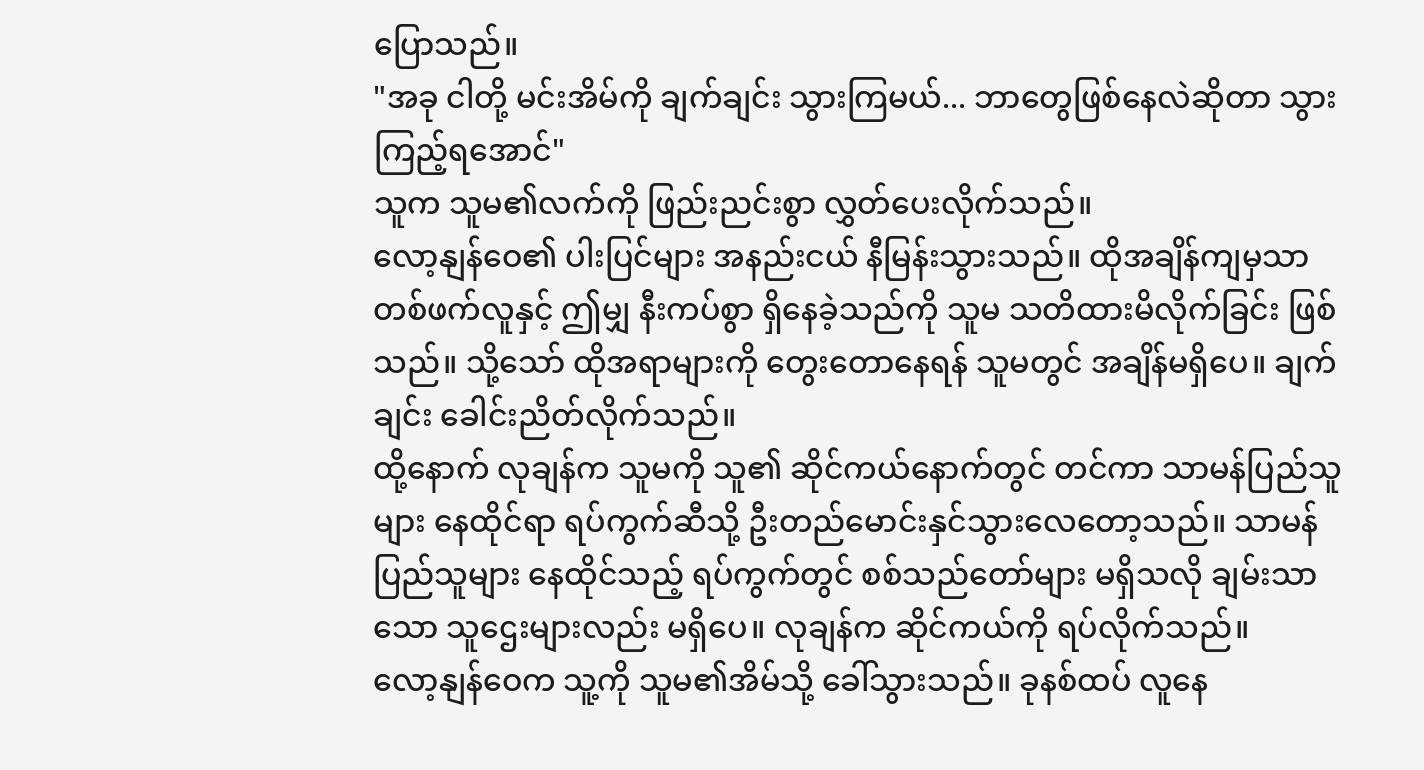ပြောသည်။
"အခု ငါတို့ မင်းအိမ်ကို ချက်ချင်း သွားကြမယ်... ဘာတွေဖြစ်နေလဲဆိုတာ သွားကြည့်ရအောင်"
သူက သူမ၏လက်ကို ဖြည်းညင်းစွာ လွှတ်ပေးလိုက်သည်။
လော့နျန်ဝေ၏ ပါးပြင်များ အနည်းငယ် နီမြန်းသွားသည်။ ထိုအချိန်ကျမှသာ တစ်ဖက်လူနှင့် ဤမျှ နီးကပ်စွာ ရှိနေခဲ့သည်ကို သူမ သတိထားမိလိုက်ခြင်း ဖြစ်သည်။ သို့သော် ထိုအရာများကို တွေးတောနေရန် သူမတွင် အချိန်မရှိပေ။ ချက်ချင်း ခေါင်းညိတ်လိုက်သည်။
ထို့နောက် လုချန်က သူမကို သူ၏ ဆိုင်ကယ်နောက်တွင် တင်ကာ သာမန်ပြည်သူများ နေထိုင်ရာ ရပ်ကွက်ဆီသို့ ဦးတည်မောင်းနှင်သွားလေတော့သည်။ သာမန်ပြည်သူများ နေထိုင်သည့် ရပ်ကွက်တွင် စစ်သည်တော်များ မရှိသလို ချမ်းသာသော သူဌေးများလည်း မရှိပေ။ လုချန်က ဆိုင်ကယ်ကို ရပ်လိုက်သည်။
လော့နျန်ဝေက သူ့ကို သူမ၏အိမ်သို့ ခေါ်သွားသည်။ ခုနစ်ထပ် လူနေ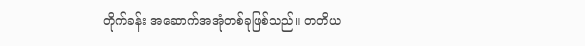တိုက်ခန်း အဆောက်အအုံတစ်ခုဖြစ်သည်။ တတိယ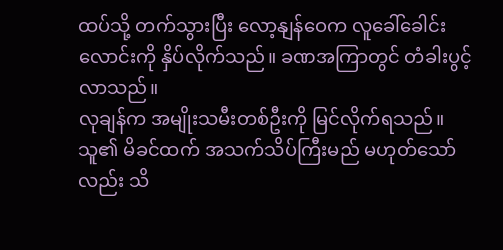ထပ်သို့ တက်သွားပြီး လော့နျန်ဝေက လူခေါ်ခေါင်းလောင်းကို နှိပ်လိုက်သည်။ ခဏအကြာတွင် တံခါးပွင့်လာသည်။
လုချန်က အမျိုးသမီးတစ်ဦးကို မြင်လိုက်ရသည်။ သူ၏ မိခင်ထက် အသက်သိပ်ကြီးမည် မဟုတ်သော်လည်း သိ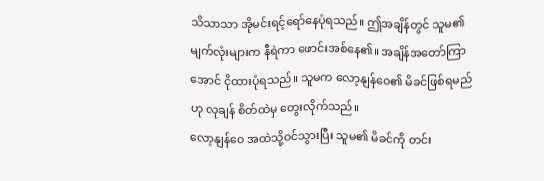သိသာသာ အိုမင်းရင့်ရော်နေပုံရသည်။ ဤအချိန်တွင် သူမ၏ မျက်လုံးများက နီရဲကာ ဖောင်းအစ်နေ၏။ အချိန်အတော်ကြာအောင် ငိုထားပုံရသည်။ သူမက လော့နျန်ဝေ၏ မိခင်ဖြစ်ရမည်ဟု လုချန် စိတ်ထဲမှ တွေးလိုက်သည်။
လော့နျန်ဝေ အထဲသို့ဝင်သွားပြီး သူမ၏ မိခင်ကို တင်း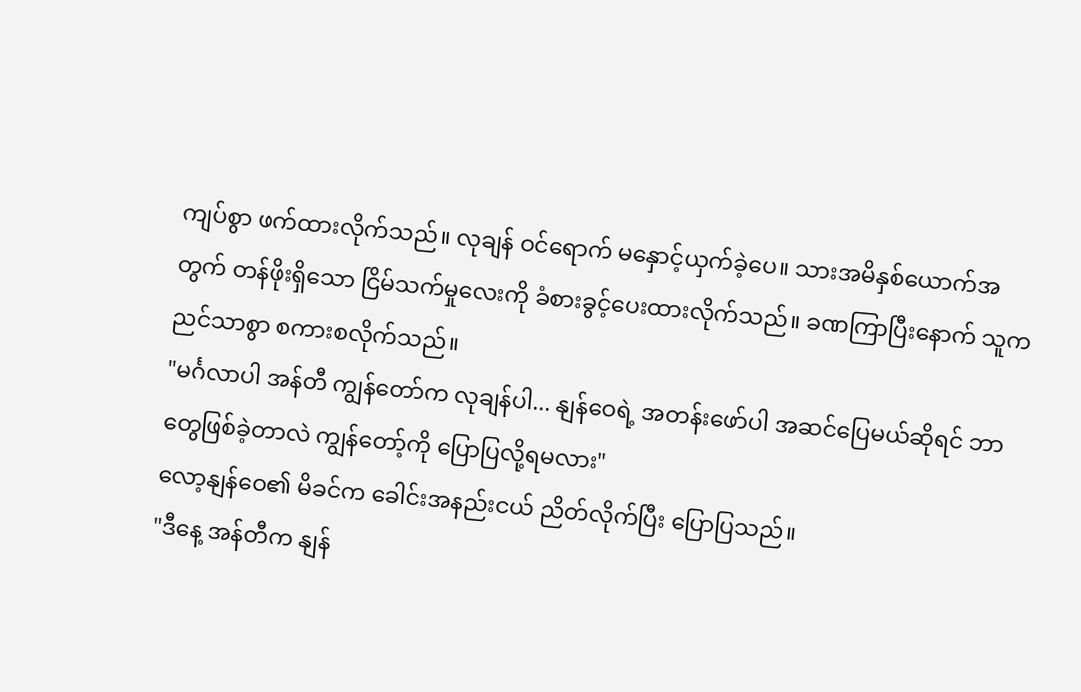ကျပ်စွာ ဖက်ထားလိုက်သည်။ လုချန် ဝင်ရောက် မနှောင့်ယှက်ခဲ့ပေ။ သားအမိနှစ်ယောက်အတွက် တန်ဖိုးရှိသော ငြိမ်သက်မှုလေးကို ခံစားခွင့်ပေးထားလိုက်သည်။ ခဏကြာပြီးနောက် သူက ညင်သာစွာ စကားစလိုက်သည်။
"မင်္ဂလာပါ အန်တီ ကျွန်တော်က လုချန်ပါ... နျန်ဝေရဲ့ အတန်းဖော်ပါ အဆင်ပြေမယ်ဆိုရင် ဘာတွေဖြစ်ခဲ့တာလဲ ကျွန်တော့်ကို ပြောပြလို့ရမလား"
လော့နျန်ဝေ၏ မိခင်က ခေါင်းအနည်းငယ် ညိတ်လိုက်ပြီး ပြောပြသည်။
"ဒီနေ့ အန်တီက နျန်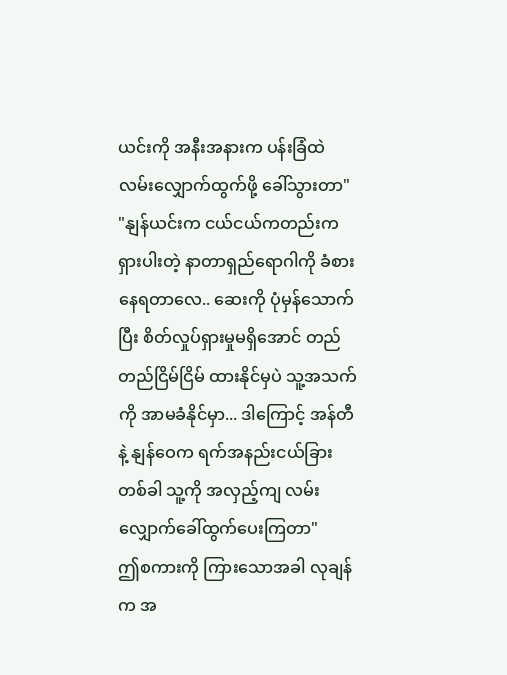ယင်းကို အနီးအနားက ပန်းခြံထဲ လမ်းလျှောက်ထွက်ဖို့ ခေါ်သွားတာ"
"နျန်ယင်းက ငယ်ငယ်ကတည်းက ရှားပါးတဲ့ နာတာရှည်ရောဂါကို ခံစားနေရတာလေ.. ဆေးကို ပုံမှန်သောက်ပြီး စိတ်လှုပ်ရှားမှုမရှိအောင် တည်တည်ငြိမ်ငြိမ် ထားနိုင်မှပဲ သူ့အသက်ကို အာမခံနိုင်မှာ... ဒါကြောင့် အန်တီနဲ့ နျန်ဝေက ရက်အနည်းငယ်ခြားတစ်ခါ သူ့ကို အလှည့်ကျ လမ်းလျှောက်ခေါ်ထွက်ပေးကြတာ"
ဤစကားကို ကြားသောအခါ လုချန်က အ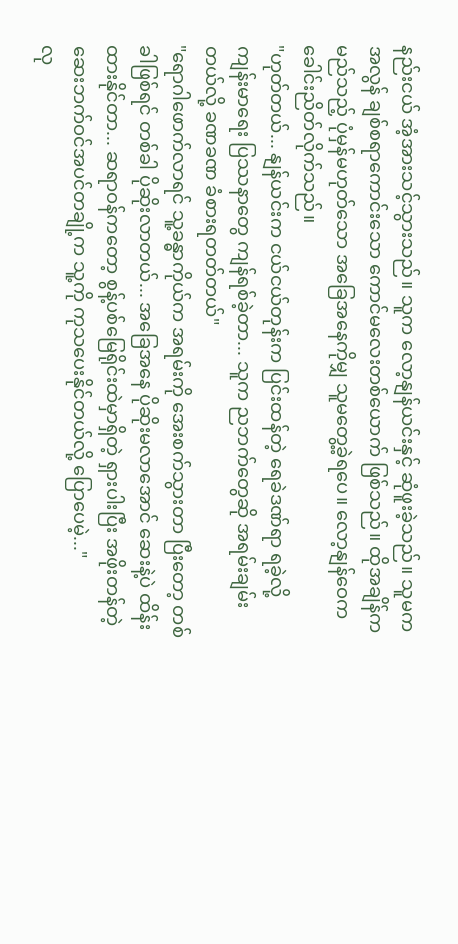နည်းငယ် အံ့အားသင့်သွားသည်။ သူက လော့နျန်ယင်းနှင့် ဆုံဖူးခဲ့သည်။ သူမက အလွန် ချစ်စရာကောင်းသော ကောင်မလေးတစ်ယောက် ဖြစ်သည်။ ထိုအချိန်က မည်သည့် ပုံမှန်မဟုတ်သော အခြေအနေကိုမျှ သူမတွေ့ခဲ့ရပေ။ လော့နျန်ဝေက ခေါင်းညိတ်လိုက်သည်။
"ဟုတ်တယ်... နျန်ယင်းက ငယ်ငယ်တုန်းက ပြင်းထန်တဲ့ ရေခဲဒဏ်ရာ ရခဲ့လို့ ကျန်းမာရေး ပြဿနာတွေ ကျန်ရစ်ခဲ့တာ... သူက ညဘက်တွေဆို အရမ်းချမ်းတယ်လို့ ခဏခဏ ခံစားရတတ်တယ်"
"ရောဂါဖောက်လာရင် သူ့ခန္ဓာကိုယ်က အရမ်းကို အေးစက်သွားတာ ပြီးတော့ တစ်ခါဖြစ်ရင် တစ်ခါ ပိုဆိုးလာတယ်... အခြေအနေ ပိုဆိုးမလာအောင် ဆေးနဲ့ပဲ ထိန်းထားနိုင်တာ... ဆရာဝန်ကတော့ စွန့်ပစ်မြေရိုင်းထဲမှာရှိတဲ့ ရှားပါးပြီး အဖိုးတန်တဲ့ ဆေးဘက်ဝင်အပင်တချို့က သူ့ကို ကုသပေးနိုင်တယ်လို့ ပြောပေမဲ့..."
လု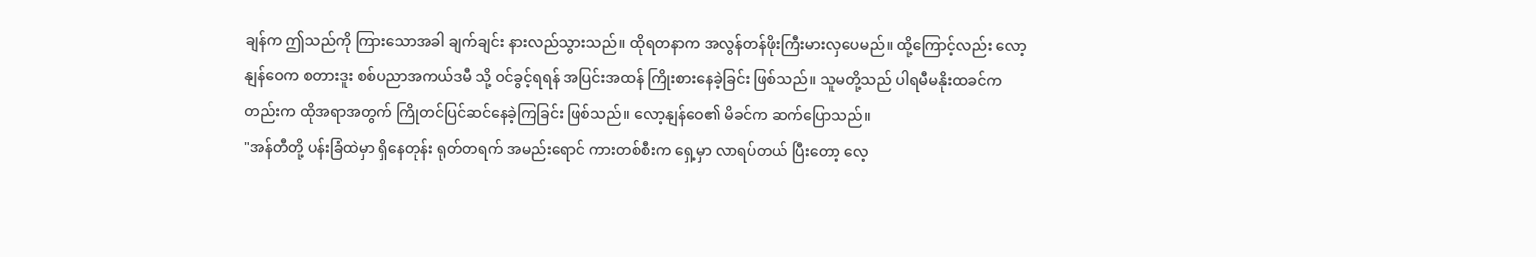ချန်က ဤသည်ကို ကြားသောအခါ ချက်ချင်း နားလည်သွားသည်။ ထိုရတနာက အလွန်တန်ဖိုးကြီးမားလှပေမည်။ ထို့ကြောင့်လည်း လော့နျန်ဝေက စတားဒူး စစ်ပညာအကယ်ဒမီ သို့ ဝင်ခွင့်ရရန် အပြင်းအထန် ကြိုးစားနေခဲ့ခြင်း ဖြစ်သည်။ သူမတို့သည် ပါရမီမနိုးထခင်ကတည်းက ထိုအရာအတွက် ကြိုတင်ပြင်ဆင်နေခဲ့ကြခြင်း ဖြစ်သည်။ လော့နျန်ဝေ၏ မိခင်က ဆက်ပြောသည်။
"အန်တီတို့ ပန်းခြံထဲမှာ ရှိနေတုန်း ရုတ်တရက် အမည်းရောင် ကားတစ်စီးက ရှေ့မှာ လာရပ်တယ် ပြီးတော့ လေ့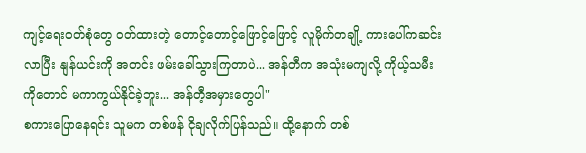ကျင့်ရေးဝတ်စုံတွေ ဝတ်ထားတဲ့ တောင့်တောင့်ဖြောင့်ဖြောင့် လူမိုက်တချို့ ကားပေါ်ကဆင်းလာပြီး နျန်ယင်းကို အတင်း ဖမ်းခေါ်သွားကြတာပဲ... အန်တီက အသုံးမကျလို့ ကိုယ့်သမီးကိုတောင် မကာကွယ်နိုင်ခဲ့ဘူး... အန်တီ့အမှားတွေပါ"
စကားပြောနေရင်း သူမက တစ်ဖန် ငိုချလိုက်ပြန်သည်။ ထို့နောက် တစ်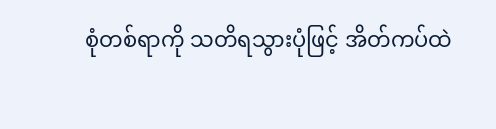စုံတစ်ရာကို သတိရသွားပုံဖြင့် အိတ်ကပ်ထဲ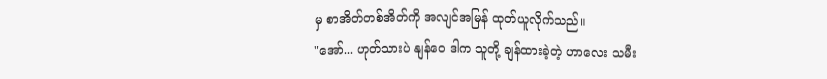မှ စာအိတ်တစ်အိတ်ကို အလျင်အမြန် ထုတ်ယူလိုက်သည်။
"အော်... ဟုတ်သားပဲ နျန်ဝေ ဒါက သူတို့ ချန်ထားခဲ့တဲ့ ဟာလေး သမီး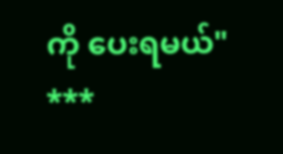ကို ပေးရမယ်"
***